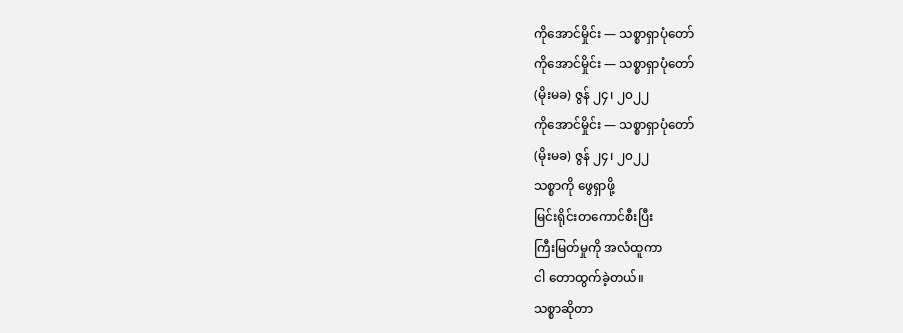ကိုအောင်မှိုင်း — သစ္စာရှာပုံတော်
ကိုအောင်မှိုင်း — သစ္စာရှာပုံတော်
(မိုးမခ) ဇွန် ၂၄၊ ၂၀၂၂
ကိုအောင်မှိုင်း — သစ္စာရှာပုံတော်
(မိုးမခ) ဇွန် ၂၄၊ ၂၀၂၂
သစ္စာကို ဖွေရှာဖို့
မြင်းရိုင်းတကောင်စီးပြီး
ကြီးမြတ်မှုကို အလံထူကာ
ငါ တောထွက်ခဲ့တယ်။
သစ္စာဆိုတာ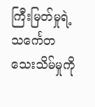ကြီးမြတ်မှုရဲ့သင်္ကေတ
သေးသိမ်မှုကို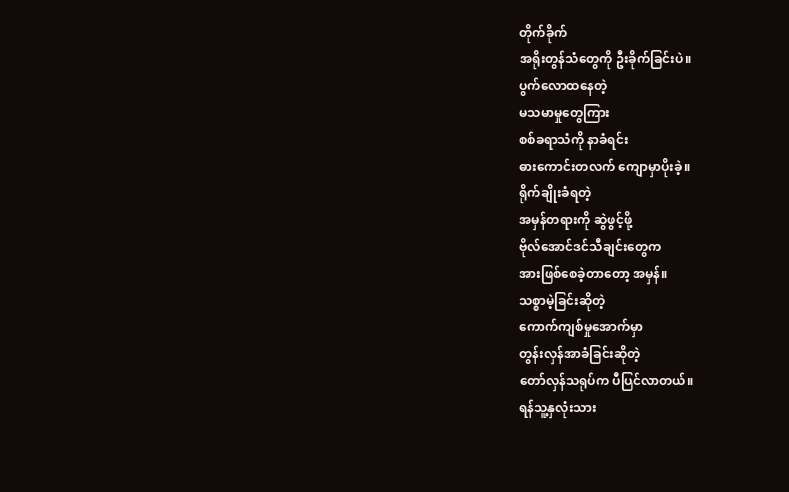တိုက်ခိုက်
အရိုးတွန်သံတွေကို ဦးခိုက်ခြင်းပဲ။
ပွက်လောထနေတဲ့
မသမာမှုတွေကြား
စစ်ခရာသံကို နာခံရင်း
ဓားကောင်းတလက် ကျောမှာပိုးခဲ့။
ရိုက်ချိုးခံရတဲ့
အမှန်တရားကို ဆွဲဖွင့်ဖို့
ဗိုလ်အောင်ဒင်သီချင်းတွေက
အားဖြစ်စေခဲ့တာတော့ အမှန်။
သစ္စာမဲ့ခြင်းဆိုတဲ့
ကောက်ကျစ်မှုအောက်မှာ
တွန်းလှန်အာခံခြင်းဆိုတဲ့
တော်လှန်သရုပ်က ပီပြင်လာတယ်။
ရန်သူ့နှလုံးသား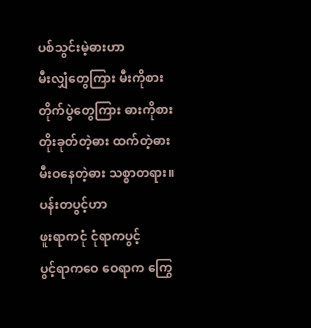ပစ်သွင်းမဲ့ဓားဟာ
မီးလျှံတွေကြား မီးကိုစား
တိုက်ပွဲတွေကြား ဓားကိုစား
တိုးခုတ်တဲ့ဓား ထက်တဲ့ဓား
မီးဝနေတဲ့ဓား သစ္စာတရား။
ပန်းတပွင့်ဟာ
ဖူးရာကငုံ ငုံရာကပွင့်
ပွင့်ရာကဝေ ဝေရာက ကြွေ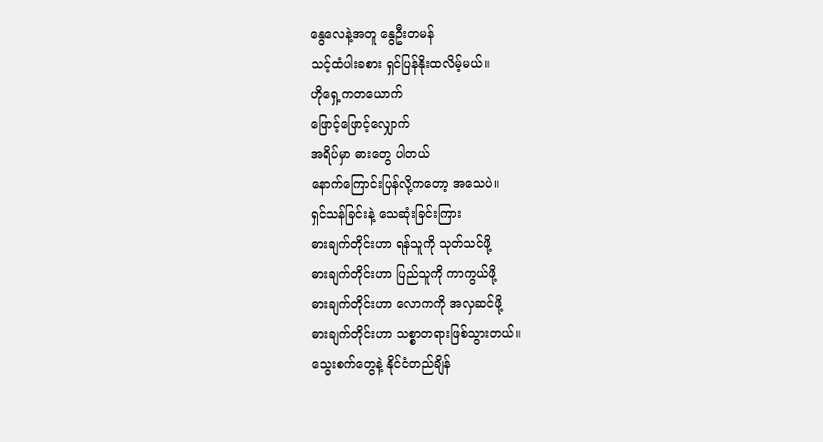နွေလေနဲ့အတူ နွေဦးတမန်
သင့်ထံပါးခစား ရှင်ပြန်နိုးထလိမ့်မယ်။
ဟိုရှေ့ကတယောက်
ဖြောင့်ဖြောင့်လျှောက်
အရိပ်မှာ ဓားတွေ ပါတယ်
နောက်ကြောင်းပြန်လို့ကတော့ အသေပဲ။
ရှင်သန်ခြင်းနဲ့ သေဆုံးခြင်းကြား
ဓားချက်တိုင်းဟာ ရန်သူကို သုတ်သင်ဖို့
ဓားချက်တိုင်းဟာ ပြည်သူကို ကာကွယ်ဖို့
ဓားချက်တိုင်းဟာ လောကကို အလှဆင်ဖို့
ဓားချက်တိုင်းဟာ သစ္စာတရားဖြစ်သွားတယ်။
သွေးစက်တွေနဲ့ နိုင်ငံတည်ချိန်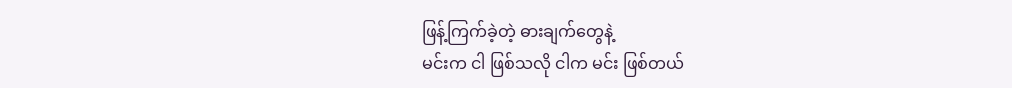ဖြန့်ကြက်ခဲ့တဲ့ ဓားချက်တွေနဲ့
မင်းက ငါ ဖြစ်သလို ငါက မင်း ဖြစ်တယ်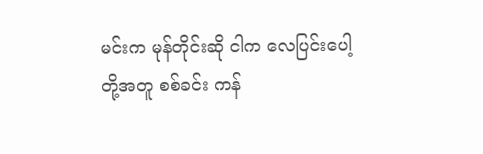မင်းက မုန်တိုင်းဆို ငါက လေပြင်းပေါ့
တို့အတူ စစ်ခင်း ကန်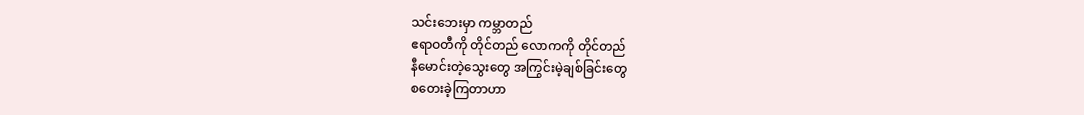သင်းဘေးမှာ ကမ္ဘာတည်
ဧရာဝတီကို တိုင်တည် လောကကို တိုင်တည်
နီမောင်းတဲ့သွေးတွေ အကြွင်းမဲ့ချစ်ခြင်းတွေ
စတေးခဲ့ကြတာဟာ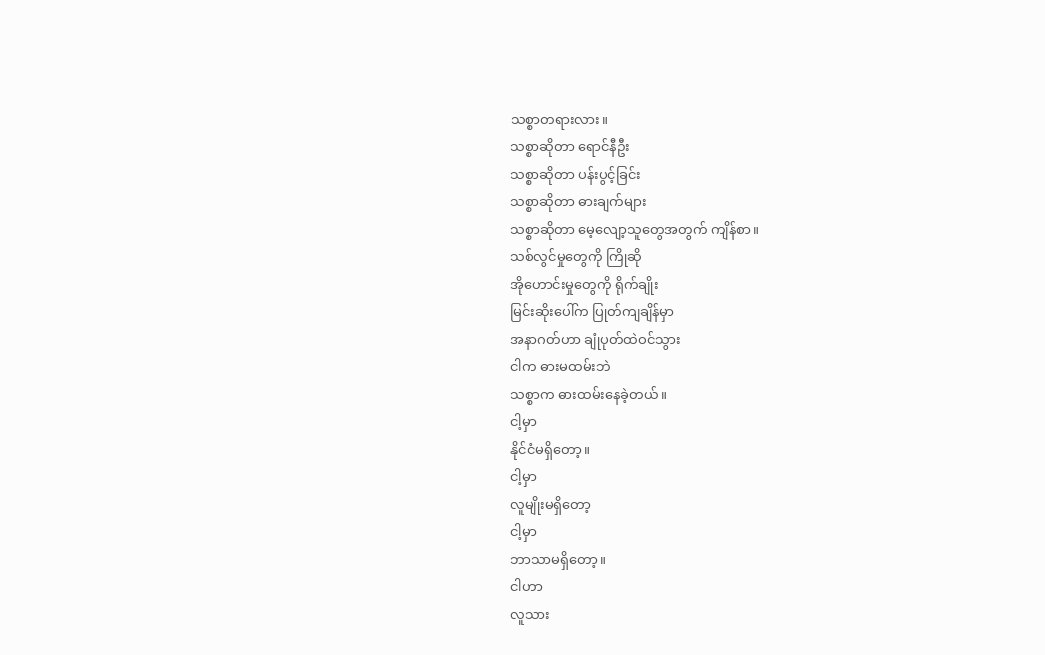သစ္စာတရားလား။
သစ္စာဆိုတာ ရောင်နီဦး
သစ္စာဆိုတာ ပန်းပွင့်ခြင်း
သစ္စာဆိုတာ ဓားချက်များ
သစ္စာဆိုတာ မေ့လျော့သူတွေအတွက် ကျိန်စာ။
သစ်လွင်မှုတွေကို ကြိုဆို
အိုဟောင်းမှုတွေကို ရိုက်ချိုး
မြင်းဆိုးပေါ်က ပြုတ်ကျချိန်မှာ
အနာဂတ်ဟာ ချုံပုတ်ထဲဝင်သွား
ငါက ဓားမထမ်းဘဲ
သစ္စာက ဓားထမ်းနေခဲ့တယ်။
ငါ့မှာ
နိုင်ငံမရှိတော့။
ငါ့မှာ
လူမျိုးမရှိတော့
ငါ့မှာ
ဘာသာမရှိတော့။
ငါဟာ
လူသား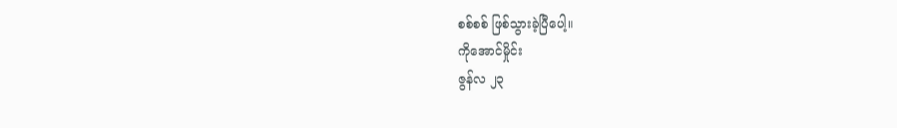စစ်စစ် ဖြစ်သွားခဲ့ပြီပေါ့။
ကိုအောင်မှိုင်း
ဇွန်လ ၂၃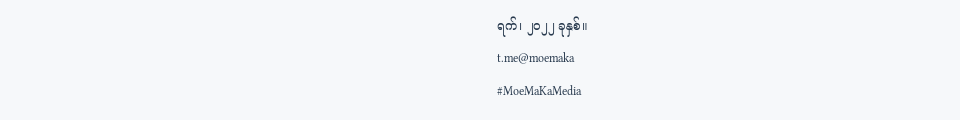ရက်၊ ၂၀၂၂ ခုနှစ်။
t.me@moemaka
#MoeMaKaMedia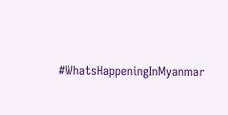#WhatsHappeningInMyanmar